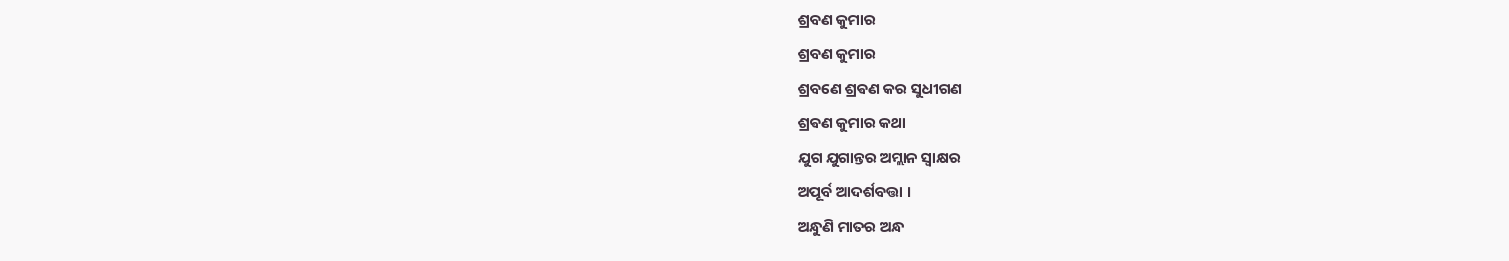ଶ୍ରବଣ କୁମାର
ଶ୍ରବଣ କୁମାର
ଶ୍ରବଣେ ଶ୍ରଵଣ କର ସୁଧୀଗଣ
ଶ୍ରଵଣ କୁମାର କଥା
ଯୁଗ ଯୁଗାନ୍ତର ଅମ୍ଲାନ ସ୍ଵାକ୍ଷର
ଅପୂର୍ବ ଆଦର୍ଶବତ୍ତା ।
ଅନ୍ଧୁଣି ମାତର ଅନ୍ଧ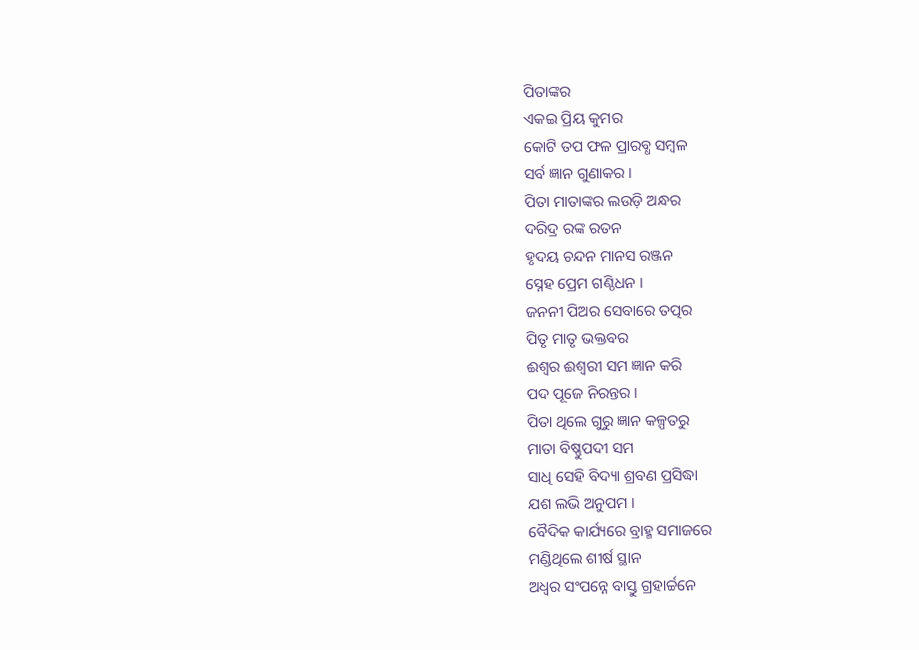ପିତାଙ୍କର
ଏକଇ ପ୍ରିୟ କୁମର
କୋଟି ତପ ଫଳ ପ୍ରାରବ୍ଧ ସମ୍ବଳ
ସର୍ବ ଜ୍ଞାନ ଗୁଣାକର ।
ପିତା ମାତାଙ୍କର ଲଉଡ଼ି ଅନ୍ଧର
ଦରିଦ୍ର ରଙ୍କ ରତନ
ହୃଦୟ ଚନ୍ଦନ ମାନସ ରଞ୍ଜନ
ସ୍ନେହ ପ୍ରେମ ଗଣ୍ଠିଧନ ।
ଜନନୀ ପିଅର ସେବାରେ ତତ୍ପର
ପିତୃ ମାତୃ ଭକ୍ତବର
ଈଶ୍ୱର ଈଶ୍ୱରୀ ସମ ଜ୍ଞାନ କରି
ପଦ ପୂଜେ ନିରନ୍ତର ।
ପିତା ଥିଲେ ଗୁରୁ ଜ୍ଞାନ କଳ୍ପତରୁ
ମାତା ବିଷ୍ଣୁପଦୀ ସମ
ସାଧି ସେହି ବିଦ୍ୟା ଶ୍ରବଣ ପ୍ରସିଦ୍ଧା
ଯଶ ଲଭି ଅନୁପମ ।
ବୈଦିକ କାର୍ଯ୍ୟରେ ବ୍ରାହ୍ମ ସମାଜରେ
ମଣ୍ଡିଥିଲେ ଶୀର୍ଷ ସ୍ଥାନ
ଅଧ୍ଵର ସଂପନ୍ନେ ବାସ୍ତୁ ଗ୍ରହାର୍ଚ୍ଚନେ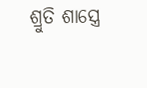ଶ୍ରୁତି ଶାସ୍ତ୍ରେ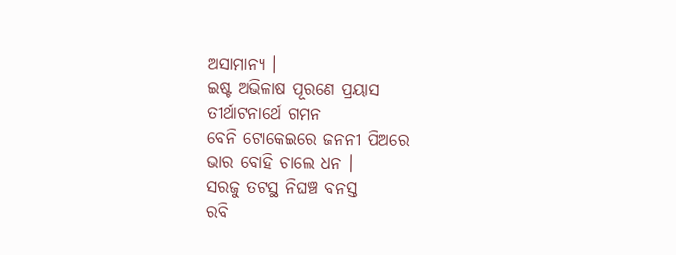ଅସାମାନ୍ୟ ।
ଇଷ୍ଟ ଅଭିଳାଷ ପୂରଣେ ପ୍ରୟାସ
ତୀର୍ଥାଟନାର୍ଥେ ଗମନ
ବେନି ଟୋକେଇରେ ଜନନୀ ପିଅରେ
ଭାର ବୋହି ଚାଲେ ଧନ ।
ସରଜୁ ତଟସ୍ଥ ନିଘଞ୍ଚ ବନସ୍ତ
ରବି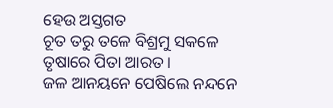ହେଉ ଅସ୍ତଗତ
ଚୂତ ତରୁ ତଳେ ବିଶ୍ରମୁ ସକଳେ
ତୃଷାରେ ପିତା ଆରତ ।
ଜଳ ଆନୟନେ ପେଷିଲେ ନନ୍ଦନେ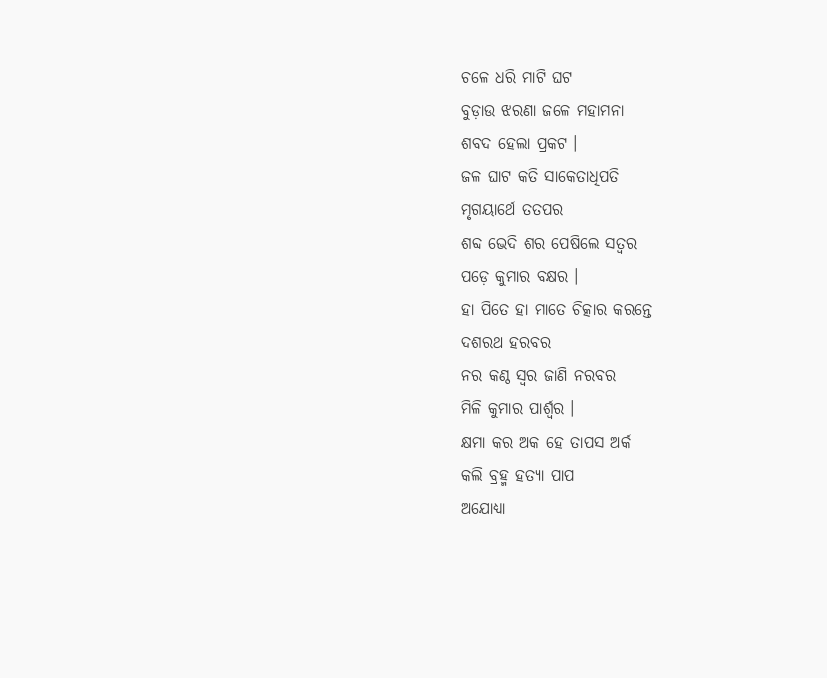ଚଳେ ଧରି ମାଟି ଘଟ
ବୁଡ଼ାଉ ଝରଣା ଜଳେ ମହାମନା
ଶବଦ ହେଲା ପ୍ରକଟ ।
ଜଳ ଘାଟ କତି ସାକେତାଧିପତି
ମୃଗୟାର୍ଥେ ତତପର
ଶବ୍ଦ ଭେଦି ଶର ପେଷିଲେ ସତ୍ୱର
ପଡ଼େ କୁମାର ବକ୍ଷର ।
ହା ପିତେ ହା ମାତେ ଚିତ୍କାର କରନ୍ତେ
ଦଶରଥ ହରବର
ନର କଣ୍ଠ ସ୍ୱର ଜାଣି ନରବର
ମିଳି କୁମାର ପାର୍ଶ୍ଵର ।
କ୍ଷମା କର ଅକ ହେ ତାପସ ଅର୍କ
କଲି ବ୍ରହ୍ମ ହତ୍ୟା ପାପ
ଅଯୋଧ୍ୟା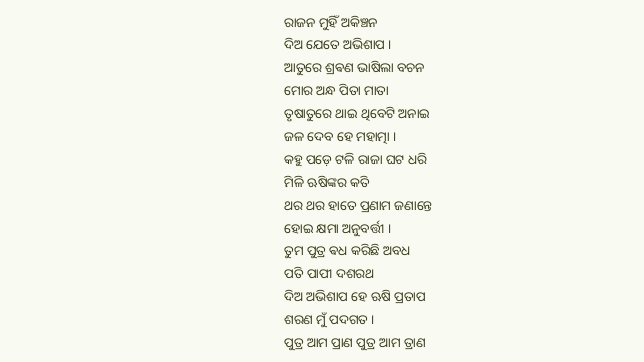ରାଜନ ମୁହିଁ ଅକିଞ୍ଚନ
ଦିଅ ଯେତେ ଅଭିଶାପ ।
ଆତୁରେ ଶ୍ରଵଣ ଭାଷିଲା ବଚନ
ମୋର ଅନ୍ଧ ପିତା ମାତା
ତୃଷାତୁରେ ଥାଇ ଥିବେଟି ଅନାଇ
ଜଳ ଦେବ ହେ ମହାତ୍ମା ।
କହୁ ପଡ଼େ ଟଳି ରାଜା ଘଟ ଧରି
ମିଳି ଋଷିଙ୍କର କତି
ଥର ଥର ହାତେ ପ୍ରଣାମ ଜଣାନ୍ତେ
ହୋଇ କ୍ଷମା ଅନୁବର୍ତ୍ତୀ ।
ତୁମ ପୁତ୍ର ଵଧ କରିଛି ଅବଧ
ପତି ପାପୀ ଦଶରଥ
ଦିଅ ଅଭିଶାପ ହେ ଋଷି ପ୍ରତାପ
ଶରଣ ମୁଁ ପଦଗତ ।
ପୁତ୍ର ଆମ ପ୍ରାଣ ପୁତ୍ର ଆମ ତ୍ରାଣ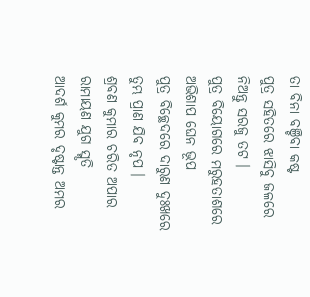ତା ବିନା ବଞ୍ଚିବା କଷ୍ଟ
ପୁତ୍ର ସହିତରେ ଝାସିବୁ ଜଳରେ
ନିଅନ୍ତୁ ସରଜୁ ତଟ ।
ପୁତ୍ର ବିୟୋଗରେ ମରୁହତାଶରେ
ଅଭିଶାପ ଘେନ ଭୂପ
ପୁତ୍ର ବିଚ୍ଛେଦରେ ଦାରୁଣ ଦୁଃଖରେ
ତୁମ୍ଭ ପ୍ରାଣ ଯିବ ନୃପ ।
ଶ୍ରବଣ କୁମାର ଚରିତ ଅପାର
ରାମାୟଣ ଯୁଗ ସ୍ମୃତି
ଆଦର୍ଶ କୁମର ଦୃଷ୍ଟାନ୍ତ ଅମର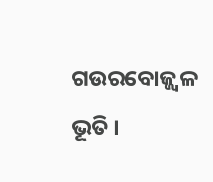ଗଉରବୋଜ୍ଜ୍ୱଳ ଭୂତି ।